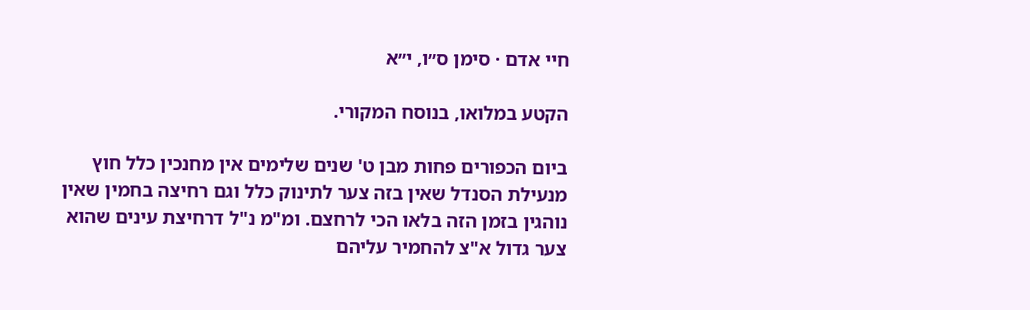חיי אדם · סימן ס״ו, י״א

הקטע במלואו, בנוסח המקורי.

ביום הכפורים פחות מבן ט' שנים שלימים אין מחנכין כלל חוץ מנעילת הסנדל שאין בזה צער לתינוק כלל וגם רחיצה בחמין שאין נוהגין בזמן הזה בלאו הכי לרחצם. ומ"מ נ"ל דרחיצת עינים שהוא צער גדול א"צ להחמיר עליהם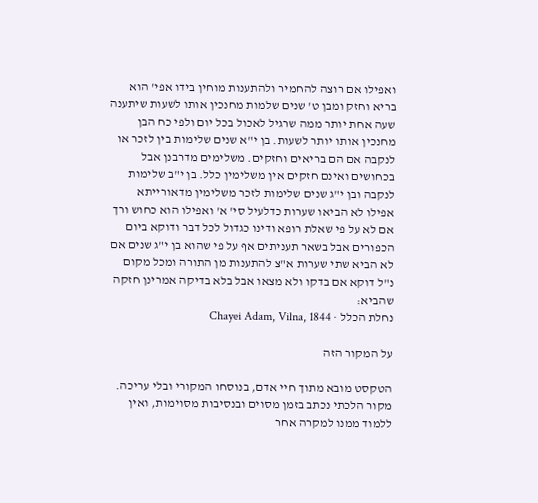ואפילו אם רוצה להחמיר ולהתענות מוחין בידו אפי' הוא בריא וחזק ומבן ט' שנים שלמות מחנכין אותו לשעות שיתענה שעה אחת יותר ממה שרגיל לאכול בכל יום ולפי כח הבן מחנכין אותו יותר לשעות. בן י"א שנים שלימות בין לזכר או לנקבה אם הם בריאים וחזקים. משלימים מדרבנן אבל בכחושים ואינם חזקים אין משלימין כלל. בן י"ב שלימות לנקבה ובן י"ג שנים שלימות לזכר משלימין מדאורייתא אפילו לא הביאו שערות כדלעיל סי' א' ואפילו הוא כחוש ורך אם לא על פי שאלת רופא ודינו כגדול לכל דבר ודוקא ביום הכפורים אבל בשאר תעניתים אף על פי שהוא בן י"ג שנים אם לא הביא שתי שערות א"צ להתענות מן התורה ומכל מקום נ"ל דוקא אם בדקו ולא מצאו אבל בלא בדיקה אמרינן חזקה שהביא:
נחלת הכלל · Chayei Adam, Vilna, 1844

על המקור הזה

הטקסט מובא מתוך חיי אדם, בנוסחו המקורי ובלי עריכה. מקור הלכתי נכתב בזמן מסוים ובנסיבות מסוימות, ואין ללמוד ממנו למקרה אחר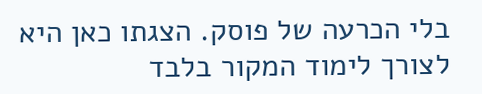בלי הכרעה של פוסק. הצגתו כאן היא לצורך לימוד המקור בלבד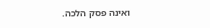ואינה פסק הלכה.